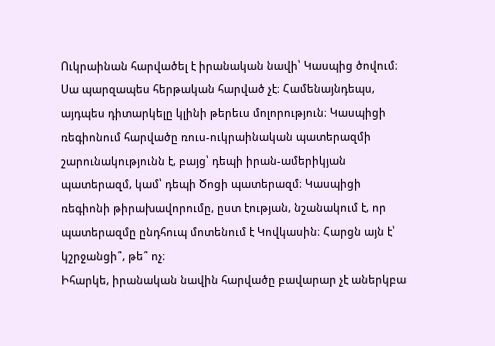Ուկրաինան հարվածել է իրանական նավի՝ Կասպից ծովում։ Սա պարզապես հերթական հարված չէ։ Համենայնդեպս, այդպես դիտարկելը կլինի թերեւս մոլորություն։ Կասպիցի ռեգիոնում հարվածը ռուս-ուկրաինական պատերազմի շարունակությունն է, բայց՝ դեպի իրան-ամերիկյան պատերազմ, կամ՝ դեպի Ծոցի պատերազմ։ Կասպիցի ռեգիոնի թիրախավորումը, ըստ էության, նշանակում է, որ պատերազմը ընդհուպ մոտենում է Կովկասին։ Հարցն այն է՝ կշրջանցի՞, թե՞ ոչ։
Իհարկե, իրանական նավին հարվածը բավարար չէ աներկբա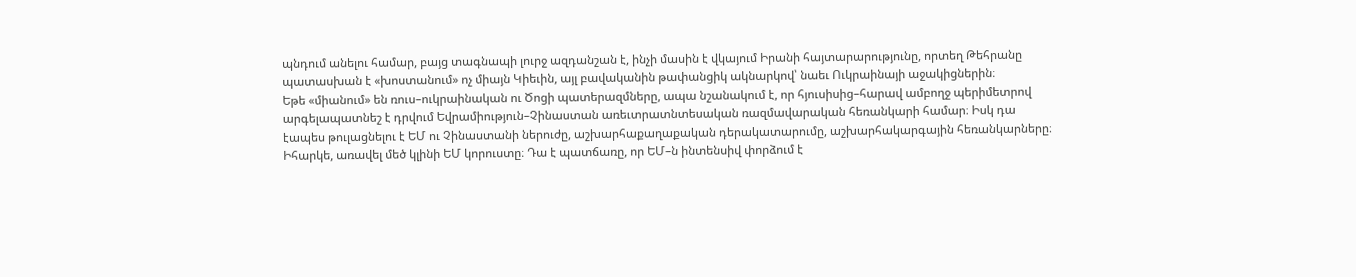պնդում անելու համար, բայց տագնապի լուրջ ազդանշան է, ինչի մասին է վկայում Իրանի հայտարարությունը, որտեղ Թեհրանը պատասխան է «խոստանում» ոչ միայն Կիեւին, այլ բավականին թափանցիկ ակնարկով՝ նաեւ Ուկրաինայի աջակիցներին։
Եթե «միանում» են ռուս–ուկրաինական ու Ծոցի պատերազմները, ապա նշանակում է, որ հյուսիսից–հարավ ամբողջ պերիմետրով արգելապատնեշ է դրվում Եվրամիություն–Չինաստան առեւտրատնտեսական ռազմավարական հեռանկարի համար։ Իսկ դա էապես թուլացնելու է ԵՄ ու Չինաստանի ներուժը, աշխարհաքաղաքական դերակատարումը, աշխարհակարգային հեռանկարները։ Իհարկե, առավել մեծ կլինի ԵՄ կորուստը։ Դա է պատճառը, որ ԵՄ–ն ինտենսիվ փորձում է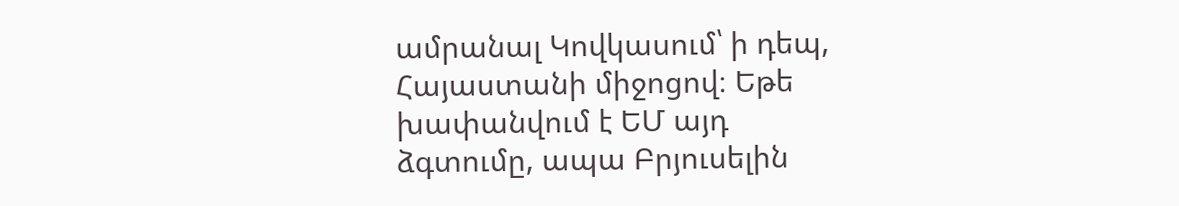ամրանալ Կովկասում՝ ի դեպ, Հայաստանի միջոցով։ Եթե խափանվում է ԵՄ այդ ձգտումը, ապա Բրյուսելին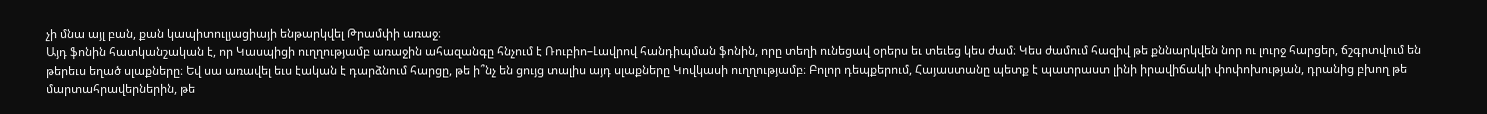չի մնա այլ բան, քան կապիտուլյացիայի ենթարկվել Թրամփի առաջ։
Այդ ֆոնին հատկանշական է, որ Կասպիցի ուղղությամբ առաջին ահազանգը հնչում է Ռուբիո–Լավրով հանդիպման ֆոնին, որը տեղի ունեցավ օրերս եւ տեւեց կես ժամ։ Կես ժամում հազիվ թե քննարկվեն նոր ու լուրջ հարցեր, ճշգրտվում են թերեւս եղած սլաքները։ Եվ սա առավել եւս էական է դարձնում հարցը, թե ի՞նչ են ցույց տալիս այդ սլաքները Կովկասի ուղղությամբ։ Բոլոր դեպքերում, Հայաստանը պետք է պատրաստ լինի իրավիճակի փոփոխության, դրանից բխող թե մարտահրավերներին, թե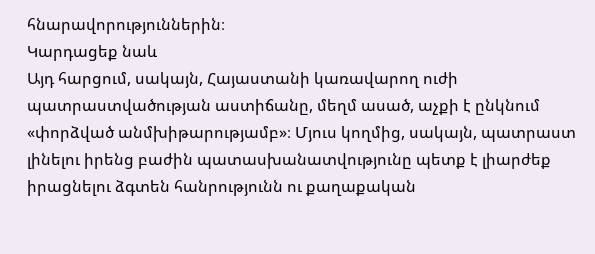հնարավորություններին։
Կարդացեք նաև
Այդ հարցում, սակայն, Հայաստանի կառավարող ուժի պատրաստվածության աստիճանը, մեղմ ասած, աչքի է ընկնում «փորձված անմխիթարությամբ»։ Մյուս կողմից, սակայն, պատրաստ լինելու իրենց բաժին պատասխանատվությունը պետք է լիարժեք իրացնելու ձգտեն հանրությունն ու քաղաքական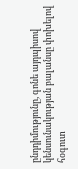ընդդիմությունը, գոնե այդպիսով կենսունակության բալանսը փոխելով հօգուտ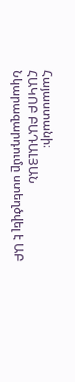Հայաստանի։
ՀԱԿՈԲ ԲԱԴԱԼՅԱՆ
Նկարազարդումը ստեղծվել է ԱԲ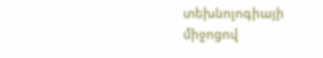տեխնոլոգիայի միջոցով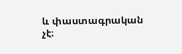և փաստագրական չէ։